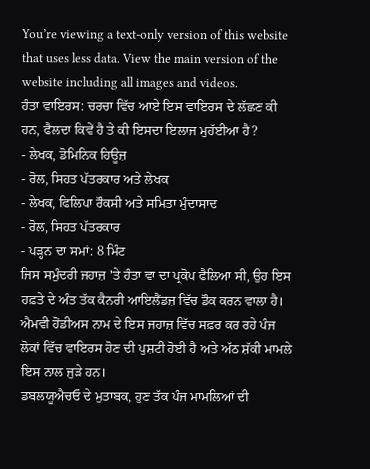You’re viewing a text-only version of this website that uses less data. View the main version of the website including all images and videos.
ਹੰਤਾ ਵਾਇਰਸ: ਚਰਚਾ ਵਿੱਚ ਆਏ ਇਸ ਵਾਇਰਸ ਦੇ ਲੱਛਣ ਕੀ ਹਨ, ਫੈਲਦਾ ਕਿਵੇਂ ਹੈ ਤੇ ਕੀ ਇਸਦਾ ਇਲਾਜ ਮੁਹੱਈਆ ਹੈ?
- ਲੇਖਕ, ਡੋਮਿਨਿਕ ਹਿਊਜ਼
- ਰੋਲ, ਸਿਹਤ ਪੱਤਰਕਾਰ ਅਤੇ ਲੇਖਕ
- ਲੇਖਕ, ਫਿਲਿਪਾ ਰੌਕਸੀ ਅਤੇ ਸਮਿਤਾ ਮੁੰਦਾਸਾਦ
- ਰੋਲ, ਸਿਹਤ ਪੱਤਰਕਾਰ
- ਪੜ੍ਹਨ ਦਾ ਸਮਾਂ: 8 ਮਿੰਟ
ਜਿਸ ਸਮੁੰਦਰੀ ਜਹਾਜ਼ 'ਤੇ ਹੰਤਾ ਵਾ ਦਾ ਪ੍ਰਕੋਪ ਫੈਲਿਆ ਸੀ, ਉਹ ਇਸ ਹਫ਼ਤੇ ਦੇ ਅੰਤ ਤੱਕ ਕੈਨਰੀ ਆਇਲੈਂਡਜ਼ ਵਿੱਚ ਡੌਕ ਕਰਨ ਵਾਲਾ ਹੈ।
ਐਮਵੀ ਹੋਂਡੀਅਸ ਨਾਮ ਦੇ ਇਸ ਜਹਾਜ਼ ਵਿੱਚ ਸਫ਼ਰ ਕਰ ਰਹੇ ਪੰਜ ਲੋਕਾਂ ਵਿੱਚ ਵਾਇਰਸ ਹੋਣ ਦੀ ਪੁਸ਼ਟੀ ਹੋਈ ਹੈ ਅਤੇ ਅੱਠ ਸ਼ੱਕੀ ਮਾਮਲੇ ਇਸ ਨਾਲ ਜੁੜੇ ਹਨ।
ਡਬਲਯੂਐਚਓ ਦੇ ਮੁਤਾਬਕ, ਹੁਣ ਤੱਕ ਪੰਜ ਮਾਮਲਿਆਂ ਦੀ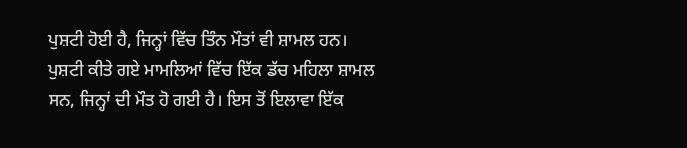ਪੁਸ਼ਟੀ ਹੋਈ ਹੈ, ਜਿਨ੍ਹਾਂ ਵਿੱਚ ਤਿੰਨ ਮੌਤਾਂ ਵੀ ਸ਼ਾਮਲ ਹਨ।
ਪੁਸ਼ਟੀ ਕੀਤੇ ਗਏ ਮਾਮਲਿਆਂ ਵਿੱਚ ਇੱਕ ਡੱਚ ਮਹਿਲਾ ਸ਼ਾਮਲ ਸਨ, ਜਿਨ੍ਹਾਂ ਦੀ ਮੌਤ ਹੋ ਗਈ ਹੈ। ਇਸ ਤੋਂ ਇਲਾਵਾ ਇੱਕ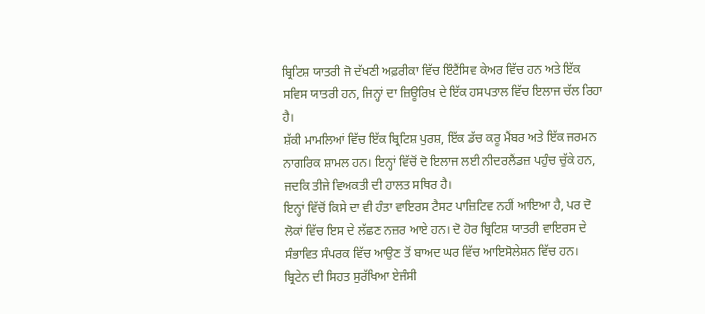ਬ੍ਰਿਟਿਸ਼ ਯਾਤਰੀ ਜੋ ਦੱਖਣੀ ਅਫ਼ਰੀਕਾ ਵਿੱਚ ਇੰਟੈਂਸਿਵ ਕੇਅਰ ਵਿੱਚ ਹਨ ਅਤੇ ਇੱਕ ਸਵਿਸ ਯਾਤਰੀ ਹਨ, ਜਿਨ੍ਹਾਂ ਦਾ ਜ਼ਿਊਰਿਖ਼ ਦੇ ਇੱਕ ਹਸਪਤਾਲ ਵਿੱਚ ਇਲਾਜ ਚੱਲ ਰਿਹਾ ਹੈ।
ਸ਼ੱਕੀ ਮਾਮਲਿਆਂ ਵਿੱਚ ਇੱਕ ਬ੍ਰਿਟਿਸ਼ ਪੁਰਸ਼, ਇੱਕ ਡੱਚ ਕਰੂ ਮੈਂਬਰ ਅਤੇ ਇੱਕ ਜਰਮਨ ਨਾਗਰਿਕ ਸ਼ਾਮਲ ਹਨ। ਇਨ੍ਹਾਂ ਵਿੱਚੋਂ ਦੋ ਇਲਾਜ ਲਈ ਨੀਦਰਲੈਂਡਜ਼ ਪਹੁੰਚ ਚੁੱਕੇ ਹਨ, ਜਦਕਿ ਤੀਜੇ ਵਿਅਕਤੀ ਦੀ ਹਾਲਤ ਸਥਿਰ ਹੈ।
ਇਨ੍ਹਾਂ ਵਿੱਚੋਂ ਕਿਸੇ ਦਾ ਵੀ ਹੰਤਾ ਵਾਇਰਸ ਟੈਸਟ ਪਾਜ਼ਿਟਿਵ ਨਹੀਂ ਆਇਆ ਹੈ, ਪਰ ਦੋ ਲੋਕਾਂ ਵਿੱਚ ਇਸ ਦੇ ਲੱਛਣ ਨਜ਼ਰ ਆਏ ਹਨ। ਦੋ ਹੋਰ ਬ੍ਰਿਟਿਸ਼ ਯਾਤਰੀ ਵਾਇਰਸ ਦੇ ਸੰਭਾਵਿਤ ਸੰਪਰਕ ਵਿੱਚ ਆਉਣ ਤੋਂ ਬਾਅਦ ਘਰ ਵਿੱਚ ਆਇਸੋਲੇਸ਼ਨ ਵਿੱਚ ਹਨ।
ਬ੍ਰਿਟੇਨ ਦੀ ਸਿਹਤ ਸੁਰੱਖਿਆ ਏਜੰਸੀ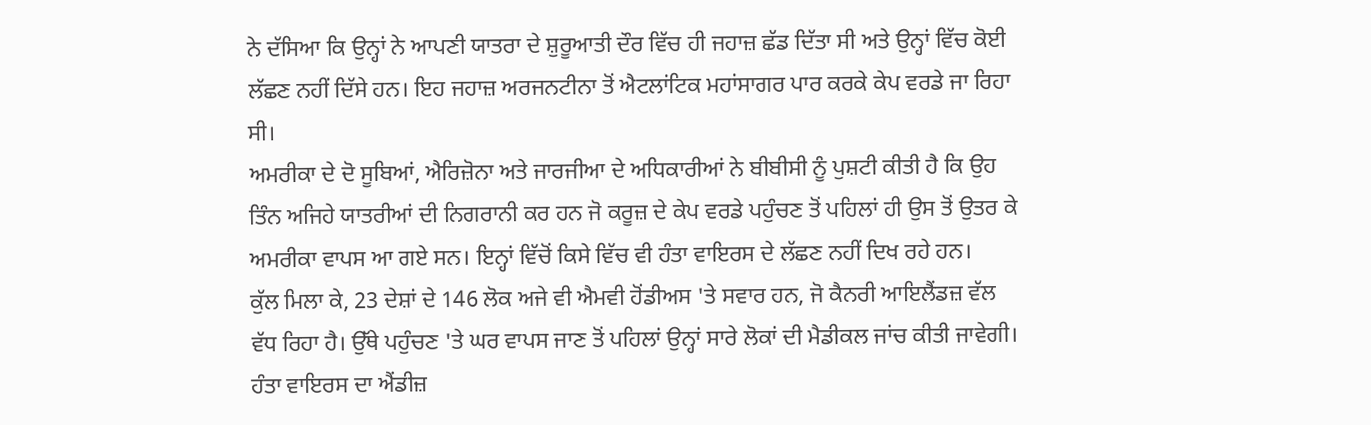ਨੇ ਦੱਸਿਆ ਕਿ ਉਨ੍ਹਾਂ ਨੇ ਆਪਣੀ ਯਾਤਰਾ ਦੇ ਸ਼ੁਰੂਆਤੀ ਦੌਰ ਵਿੱਚ ਹੀ ਜਹਾਜ਼ ਛੱਡ ਦਿੱਤਾ ਸੀ ਅਤੇ ਉਨ੍ਹਾਂ ਵਿੱਚ ਕੋਈ ਲੱਛਣ ਨਹੀਂ ਦਿੱਸੇ ਹਨ। ਇਹ ਜਹਾਜ਼ ਅਰਜਨਟੀਨਾ ਤੋਂ ਐਟਲਾਂਟਿਕ ਮਹਾਂਸਾਗਰ ਪਾਰ ਕਰਕੇ ਕੇਪ ਵਰਡੇ ਜਾ ਰਿਹਾ ਸੀ।
ਅਮਰੀਕਾ ਦੇ ਦੋ ਸੂਬਿਆਂ, ਐਰਿਜ਼ੋਨਾ ਅਤੇ ਜਾਰਜੀਆ ਦੇ ਅਧਿਕਾਰੀਆਂ ਨੇ ਬੀਬੀਸੀ ਨੂੰ ਪੁਸ਼ਟੀ ਕੀਤੀ ਹੈ ਕਿ ਉਹ ਤਿੰਨ ਅਜਿਹੇ ਯਾਤਰੀਆਂ ਦੀ ਨਿਗਰਾਨੀ ਕਰ ਹਨ ਜੋ ਕਰੂਜ਼ ਦੇ ਕੇਪ ਵਰਡੇ ਪਹੁੰਚਣ ਤੋਂ ਪਹਿਲਾਂ ਹੀ ਉਸ ਤੋਂ ਉਤਰ ਕੇ ਅਮਰੀਕਾ ਵਾਪਸ ਆ ਗਏ ਸਨ। ਇਨ੍ਹਾਂ ਵਿੱਚੋਂ ਕਿਸੇ ਵਿੱਚ ਵੀ ਹੰਤਾ ਵਾਇਰਸ ਦੇ ਲੱਛਣ ਨਹੀਂ ਦਿਖ ਰਹੇ ਹਨ।
ਕੁੱਲ ਮਿਲਾ ਕੇ, 23 ਦੇਸ਼ਾਂ ਦੇ 146 ਲੋਕ ਅਜੇ ਵੀ ਐਮਵੀ ਹੋਂਡੀਅਸ 'ਤੇ ਸਵਾਰ ਹਨ, ਜੋ ਕੈਨਰੀ ਆਇਲੈਂਡਜ਼ ਵੱਲ ਵੱਧ ਰਿਹਾ ਹੈ। ਉੱਥੇ ਪਹੁੰਚਣ 'ਤੇ ਘਰ ਵਾਪਸ ਜਾਣ ਤੋਂ ਪਹਿਲਾਂ ਉਨ੍ਹਾਂ ਸਾਰੇ ਲੋਕਾਂ ਦੀ ਮੈਡੀਕਲ ਜਾਂਚ ਕੀਤੀ ਜਾਵੇਗੀ।
ਹੰਤਾ ਵਾਇਰਸ ਦਾ ਐਂਡੀਜ਼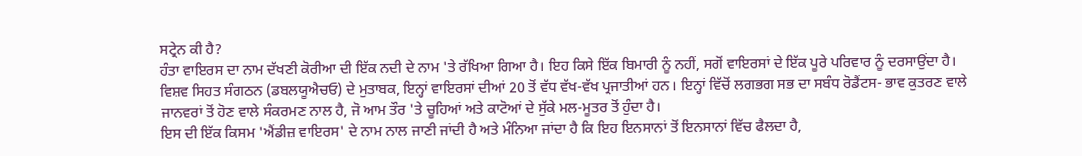ਸਟ੍ਰੇਨ ਕੀ ਹੈ?
ਹੰਤਾ ਵਾਇਰਸ ਦਾ ਨਾਮ ਦੱਖਣੀ ਕੋਰੀਆ ਦੀ ਇੱਕ ਨਦੀ ਦੇ ਨਾਮ 'ਤੇ ਰੱਖਿਆ ਗਿਆ ਹੈ। ਇਹ ਕਿਸੇ ਇੱਕ ਬਿਮਾਰੀ ਨੂੰ ਨਹੀਂ, ਸਗੋਂ ਵਾਇਰਸਾਂ ਦੇ ਇੱਕ ਪੂਰੇ ਪਰਿਵਾਰ ਨੂੰ ਦਰਸਾਉਂਦਾ ਹੈ।
ਵਿਸ਼ਵ ਸਿਹਤ ਸੰਗਠਨ (ਡਬਲਯੂਐਚਓ) ਦੇ ਮੁਤਾਬਕ, ਇਨ੍ਹਾਂ ਵਾਇਰਸਾਂ ਦੀਆਂ 20 ਤੋਂ ਵੱਧ ਵੱਖ-ਵੱਖ ਪ੍ਰਜਾਤੀਆਂ ਹਨ। ਇਨ੍ਹਾਂ ਵਿੱਚੋਂ ਲਗਭਗ ਸਭ ਦਾ ਸਬੰਧ ਰੋਡੈਂਟਸ- ਭਾਵ ਕੁਤਰਣ ਵਾਲੇ ਜਾਨਵਰਾਂ ਤੋਂ ਹੋਣ ਵਾਲੇ ਸੰਕਰਮਣ ਨਾਲ ਹੈ, ਜੋ ਆਮ ਤੌਰ 'ਤੇ ਚੂਹਿਆਂ ਅਤੇ ਕਾਟੋਆਂ ਦੇ ਸੁੱਕੇ ਮਲ-ਮੂਤਰ ਤੋਂ ਹੁੰਦਾ ਹੈ।
ਇਸ ਦੀ ਇੱਕ ਕਿਸਮ 'ਐਂਡੀਜ਼ ਵਾਇਰਸ' ਦੇ ਨਾਮ ਨਾਲ ਜਾਣੀ ਜਾਂਦੀ ਹੈ ਅਤੇ ਮੰਨਿਆ ਜਾਂਦਾ ਹੈ ਕਿ ਇਹ ਇਨਸਾਨਾਂ ਤੋਂ ਇਨਸਾਨਾਂ ਵਿੱਚ ਫੈਲਦਾ ਹੈ,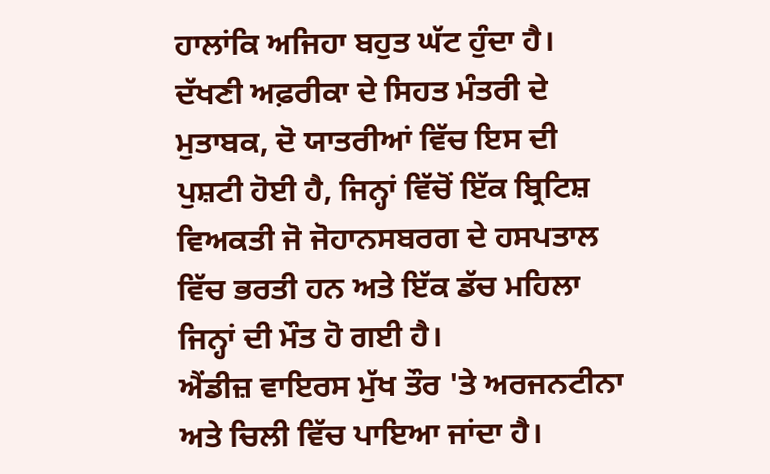ਹਾਲਾਂਕਿ ਅਜਿਹਾ ਬਹੁਤ ਘੱਟ ਹੁੰਦਾ ਹੈ।
ਦੱਖਣੀ ਅਫ਼ਰੀਕਾ ਦੇ ਸਿਹਤ ਮੰਤਰੀ ਦੇ ਮੁਤਾਬਕ, ਦੋ ਯਾਤਰੀਆਂ ਵਿੱਚ ਇਸ ਦੀ ਪੁਸ਼ਟੀ ਹੋਈ ਹੈ, ਜਿਨ੍ਹਾਂ ਵਿੱਚੋਂ ਇੱਕ ਬ੍ਰਿਟਿਸ਼ ਵਿਅਕਤੀ ਜੋ ਜੋਹਾਨਸਬਰਗ ਦੇ ਹਸਪਤਾਲ ਵਿੱਚ ਭਰਤੀ ਹਨ ਅਤੇ ਇੱਕ ਡੱਚ ਮਹਿਲਾ ਜਿਨ੍ਹਾਂ ਦੀ ਮੌਤ ਹੋ ਗਈ ਹੈ।
ਐਂਡੀਜ਼ ਵਾਇਰਸ ਮੁੱਖ ਤੌਰ 'ਤੇ ਅਰਜਨਟੀਨਾ ਅਤੇ ਚਿਲੀ ਵਿੱਚ ਪਾਇਆ ਜਾਂਦਾ ਹੈ।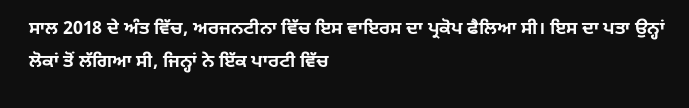ਸਾਲ 2018 ਦੇ ਅੰਤ ਵਿੱਚ, ਅਰਜਨਟੀਨਾ ਵਿੱਚ ਇਸ ਵਾਇਰਸ ਦਾ ਪ੍ਰਕੋਪ ਫੈਲਿਆ ਸੀ। ਇਸ ਦਾ ਪਤਾ ਉਨ੍ਹਾਂ ਲੋਕਾਂ ਤੋਂ ਲੱਗਿਆ ਸੀ, ਜਿਨ੍ਹਾਂ ਨੇ ਇੱਕ ਪਾਰਟੀ ਵਿੱਚ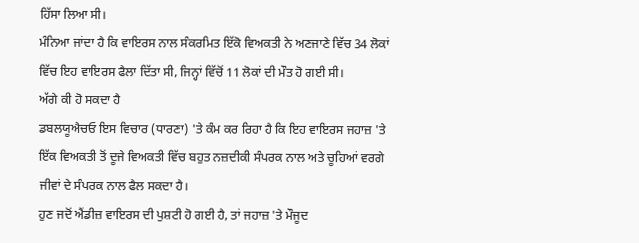ਹਿੱਸਾ ਲਿਆ ਸੀ।
ਮੰਨਿਆ ਜਾਂਦਾ ਹੈ ਕਿ ਵਾਇਰਸ ਨਾਲ ਸੰਕਰਮਿਤ ਇੱਕੋ ਵਿਅਕਤੀ ਨੇ ਅਣਜਾਣੇ ਵਿੱਚ 34 ਲੋਕਾਂ ਵਿੱਚ ਇਹ ਵਾਇਰਸ ਫੈਲਾ ਦਿੱਤਾ ਸੀ, ਜਿਨ੍ਹਾਂ ਵਿੱਚੋਂ 11 ਲੋਕਾਂ ਦੀ ਮੌਤ ਹੋ ਗਈ ਸੀ।
ਅੱਗੇ ਕੀ ਹੋ ਸਕਦਾ ਹੈ
ਡਬਲਯੂਐਚਓ ਇਸ ਵਿਚਾਰ (ਧਾਰਣਾ) 'ਤੇ ਕੰਮ ਕਰ ਰਿਹਾ ਹੈ ਕਿ ਇਹ ਵਾਇਰਸ ਜਹਾਜ਼ 'ਤੇ ਇੱਕ ਵਿਅਕਤੀ ਤੋਂ ਦੂਜੇ ਵਿਅਕਤੀ ਵਿੱਚ ਬਹੁਤ ਨਜ਼ਦੀਕੀ ਸੰਪਰਕ ਨਾਲ ਅਤੇ ਚੂਹਿਆਂ ਵਰਗੇ ਜੀਵਾਂ ਦੇ ਸੰਪਰਕ ਨਾਲ ਫੈਲ ਸਕਦਾ ਹੈ।
ਹੁਣ ਜਦੋਂ ਐਂਡੀਜ਼ ਵਾਇਰਸ ਦੀ ਪੁਸ਼ਟੀ ਹੋ ਗਈ ਹੈ, ਤਾਂ ਜਹਾਜ਼ 'ਤੇ ਮੌਜੂਦ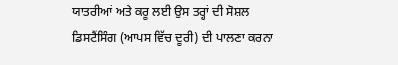ਯਾਤਰੀਆਂ ਅਤੇ ਕਰੂ ਲਈ ਉਸ ਤਰ੍ਹਾਂ ਦੀ ਸੋਸ਼ਲ ਡਿਸਟੈਂਸਿੰਗ (ਆਪਸ ਵਿੱਚ ਦੂਰੀ) ਦੀ ਪਾਲਣਾ ਕਰਨਾ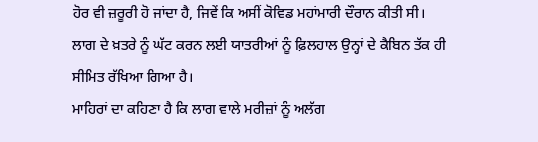ਹੋਰ ਵੀ ਜ਼ਰੂਰੀ ਹੋ ਜਾਂਦਾ ਹੈ, ਜਿਵੇਂ ਕਿ ਅਸੀਂ ਕੋਵਿਡ ਮਹਾਂਮਾਰੀ ਦੌਰਾਨ ਕੀਤੀ ਸੀ।
ਲਾਗ ਦੇ ਖ਼ਤਰੇ ਨੂੰ ਘੱਟ ਕਰਨ ਲਈ ਯਾਤਰੀਆਂ ਨੂੰ ਫ਼ਿਲਹਾਲ ਉਨ੍ਹਾਂ ਦੇ ਕੈਬਿਨ ਤੱਕ ਹੀ ਸੀਮਿਤ ਰੱਖਿਆ ਗਿਆ ਹੈ।
ਮਾਹਿਰਾਂ ਦਾ ਕਹਿਣਾ ਹੈ ਕਿ ਲਾਗ ਵਾਲੇ ਮਰੀਜ਼ਾਂ ਨੂੰ ਅਲੱਗ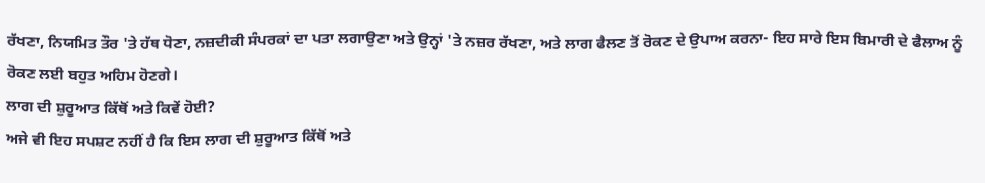ਰੱਖਣਾ, ਨਿਯਮਿਤ ਤੌਰ 'ਤੇ ਹੱਥ ਧੋਣਾ, ਨਜ਼ਦੀਕੀ ਸੰਪਰਕਾਂ ਦਾ ਪਤਾ ਲਗਾਉਣਾ ਅਤੇ ਉਨ੍ਹਾਂ 'ਤੇ ਨਜ਼ਰ ਰੱਖਣਾ, ਅਤੇ ਲਾਗ ਫੈਲਣ ਤੋਂ ਰੋਕਣ ਦੇ ਉਪਾਅ ਕਰਨਾ- ਇਹ ਸਾਰੇ ਇਸ ਬਿਮਾਰੀ ਦੇ ਫੈਲਾਅ ਨੂੰ ਰੋਕਣ ਲਈ ਬਹੁਤ ਅਹਿਮ ਹੋਣਗੇ।
ਲਾਗ ਦੀ ਸ਼ੁਰੂਆਤ ਕਿੱਥੋਂ ਅਤੇ ਕਿਵੇਂ ਹੋਈ?
ਅਜੇ ਵੀ ਇਹ ਸਪਸ਼ਟ ਨਹੀਂ ਹੈ ਕਿ ਇਸ ਲਾਗ ਦੀ ਸ਼ੁਰੂਆਤ ਕਿੱਥੋਂ ਅਤੇ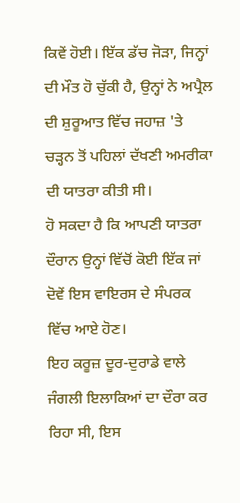ਕਿਵੇਂ ਹੋਈ। ਇੱਕ ਡੱਚ ਜੋੜਾ, ਜਿਨ੍ਹਾਂ ਦੀ ਮੌਤ ਹੋ ਚੁੱਕੀ ਹੈ, ਉਨ੍ਹਾਂ ਨੇ ਅਪ੍ਰੈਲ ਦੀ ਸ਼ੁਰੂਆਤ ਵਿੱਚ ਜਹਾਜ਼ 'ਤੇ ਚੜ੍ਹਨ ਤੋਂ ਪਹਿਲਾਂ ਦੱਖਣੀ ਅਮਰੀਕਾ ਦੀ ਯਾਤਰਾ ਕੀਤੀ ਸੀ।
ਹੋ ਸਕਦਾ ਹੈ ਕਿ ਆਪਣੀ ਯਾਤਰਾ ਦੌਰਾਨ ਉਨ੍ਹਾਂ ਵਿੱਚੋਂ ਕੋਈ ਇੱਕ ਜਾਂ ਦੋਵੇਂ ਇਸ ਵਾਇਰਸ ਦੇ ਸੰਪਰਕ ਵਿੱਚ ਆਏ ਹੋਣ।
ਇਹ ਕਰੂਜ਼ ਦੂਰ-ਦੁਰਾਡੇ ਵਾਲੇ ਜੰਗਲੀ ਇਲਾਕਿਆਂ ਦਾ ਦੌਰਾ ਕਰ ਰਿਹਾ ਸੀ, ਇਸ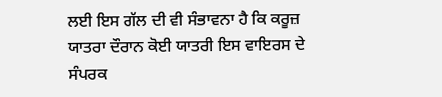ਲਈ ਇਸ ਗੱਲ ਦੀ ਵੀ ਸੰਭਾਵਨਾ ਹੈ ਕਿ ਕਰੂਜ਼ ਯਾਤਰਾ ਦੌਰਾਨ ਕੋਈ ਯਾਤਰੀ ਇਸ ਵਾਇਰਸ ਦੇ ਸੰਪਰਕ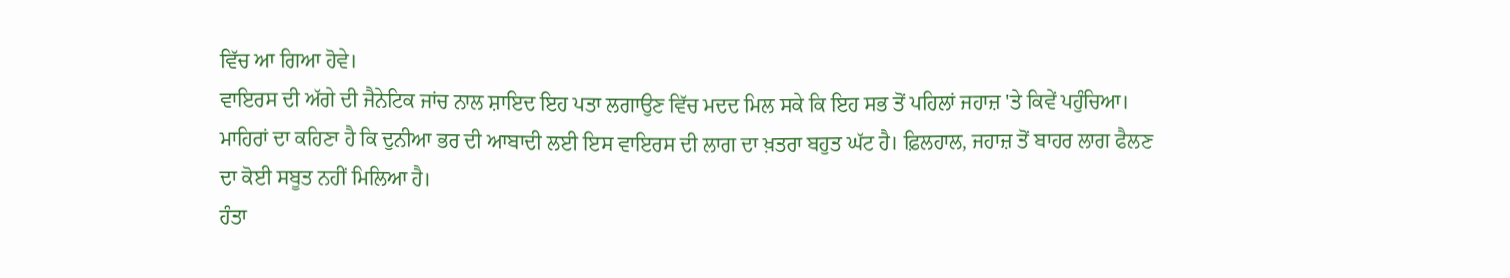ਵਿੱਚ ਆ ਗਿਆ ਹੋਵੇ।
ਵਾਇਰਸ ਦੀ ਅੱਗੇ ਦੀ ਜੈਨੇਟਿਕ ਜਾਂਚ ਨਾਲ ਸ਼ਾਇਦ ਇਹ ਪਤਾ ਲਗਾਉਣ ਵਿੱਚ ਮਦਦ ਮਿਲ ਸਕੇ ਕਿ ਇਹ ਸਭ ਤੋਂ ਪਹਿਲਾਂ ਜਹਾਜ਼ 'ਤੇ ਕਿਵੇਂ ਪਹੁੰਚਿਆ।
ਮਾਹਿਰਾਂ ਦਾ ਕਹਿਣਾ ਹੈ ਕਿ ਦੁਨੀਆ ਭਰ ਦੀ ਆਬਾਦੀ ਲਈ ਇਸ ਵਾਇਰਸ ਦੀ ਲਾਗ ਦਾ ਖ਼ਤਰਾ ਬਹੁਤ ਘੱਟ ਹੈ। ਫ਼ਿਲਹਾਲ, ਜਹਾਜ਼ ਤੋਂ ਬਾਹਰ ਲਾਗ ਫੈਲਣ ਦਾ ਕੋਈ ਸਬੂਤ ਨਹੀਂ ਮਿਲਿਆ ਹੈ।
ਹੰਤਾ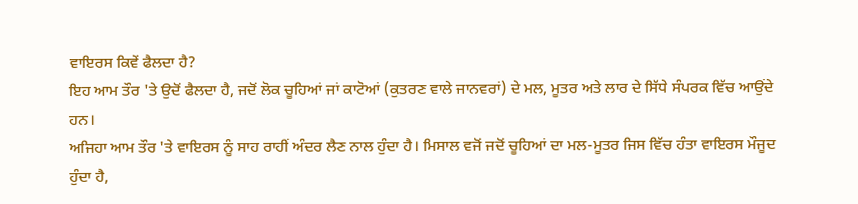ਵਾਇਰਸ ਕਿਵੇਂ ਫੈਲਦਾ ਹੈ?
ਇਹ ਆਮ ਤੌਰ 'ਤੇ ਉਦੋਂ ਫੈਲਦਾ ਹੈ, ਜਦੋਂ ਲੋਕ ਚੂਹਿਆਂ ਜਾਂ ਕਾਟੋਆਂ (ਕੁਤਰਣ ਵਾਲੇ ਜਾਨਵਰਾਂ) ਦੇ ਮਲ, ਮੂਤਰ ਅਤੇ ਲਾਰ ਦੇ ਸਿੱਧੇ ਸੰਪਰਕ ਵਿੱਚ ਆਉਂਦੇ ਹਨ।
ਅਜਿਹਾ ਆਮ ਤੌਰ 'ਤੇ ਵਾਇਰਸ ਨੂੰ ਸਾਹ ਰਾਹੀਂ ਅੰਦਰ ਲੈਣ ਨਾਲ ਹੁੰਦਾ ਹੈ। ਮਿਸਾਲ ਵਜੋਂ ਜਦੋਂ ਚੂਹਿਆਂ ਦਾ ਮਲ-ਮੂਤਰ ਜਿਸ ਵਿੱਚ ਹੰਤਾ ਵਾਇਰਸ ਮੌਜੂਦ ਹੁੰਦਾ ਹੈ,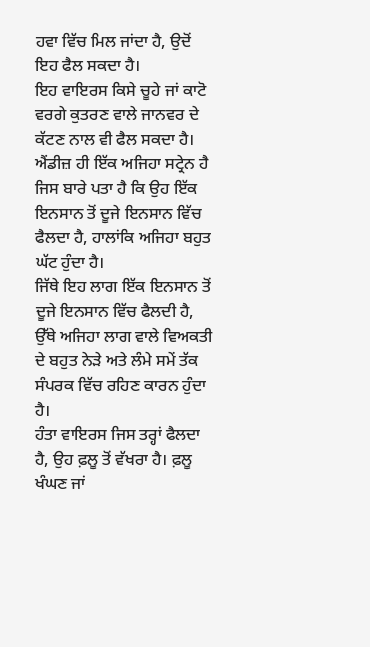ਹਵਾ ਵਿੱਚ ਮਿਲ ਜਾਂਦਾ ਹੈ, ਉਦੋਂ ਇਹ ਫੈਲ ਸਕਦਾ ਹੈ।
ਇਹ ਵਾਇਰਸ ਕਿਸੇ ਚੂਹੇ ਜਾਂ ਕਾਟੋ ਵਰਗੇ ਕੁਤਰਣ ਵਾਲੇ ਜਾਨਵਰ ਦੇ ਕੱਟਣ ਨਾਲ ਵੀ ਫੈਲ ਸਕਦਾ ਹੈ।
ਐਂਡੀਜ਼ ਹੀ ਇੱਕ ਅਜਿਹਾ ਸਟ੍ਰੇਨ ਹੈ ਜਿਸ ਬਾਰੇ ਪਤਾ ਹੈ ਕਿ ਉਹ ਇੱਕ ਇਨਸਾਨ ਤੋਂ ਦੂਜੇ ਇਨਸਾਨ ਵਿੱਚ ਫੈਲਦਾ ਹੈ, ਹਾਲਾਂਕਿ ਅਜਿਹਾ ਬਹੁਤ ਘੱਟ ਹੁੰਦਾ ਹੈ।
ਜਿੱਥੇ ਇਹ ਲਾਗ ਇੱਕ ਇਨਸਾਨ ਤੋਂ ਦੂਜੇ ਇਨਸਾਨ ਵਿੱਚ ਫੈਲਦੀ ਹੈ, ਉੱਥੇ ਅਜਿਹਾ ਲਾਗ ਵਾਲੇ ਵਿਅਕਤੀ ਦੇ ਬਹੁਤ ਨੇੜੇ ਅਤੇ ਲੰਮੇ ਸਮੇਂ ਤੱਕ ਸੰਪਰਕ ਵਿੱਚ ਰਹਿਣ ਕਾਰਨ ਹੁੰਦਾ ਹੈ।
ਹੰਤਾ ਵਾਇਰਸ ਜਿਸ ਤਰ੍ਹਾਂ ਫੈਲਦਾ ਹੈ, ਉਹ ਫ਼ਲੂ ਤੋਂ ਵੱਖਰਾ ਹੈ। ਫ਼ਲੂ ਖੰਘਣ ਜਾਂ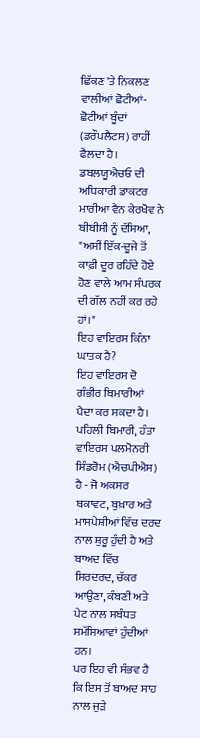ਛਿੱਕਣ 'ਤੇ ਨਿਕਲਣ ਵਾਲੀਆਂ ਛੋਟੀਆਂ-ਛੋਟੀਆਂ ਬੂੰਦਾਂ (ਡਰੌਪਲੈਟਸ) ਰਾਹੀਂ ਫੈਲਦਾ ਹੈ।
ਡਬਲਯੂਐਚਓ ਦੀ ਅਧਿਕਾਰੀ ਡਾਕਟਰ ਮਾਰੀਆ ਵੈਨ ਕੇਰਖੋਵ ਨੇ ਬੀਬੀਸੀ ਨੂੰ ਦੱਸਿਆ, "ਅਸੀਂ ਇੱਕ-ਦੂਜੇ ਤੋਂ ਕਾਫ਼ੀ ਦੂਰ ਰਹਿੰਦੇ ਹੋਏ ਹੋਣ ਵਾਲੇ ਆਮ ਸੰਪਰਕ ਦੀ ਗੱਲ ਨਹੀਂ ਕਰ ਰਹੇ ਹਾਂ।"
ਇਹ ਵਾਇਰਸ ਕਿੰਨਾ ਘਾਤਕ ਹੈ?
ਇਹ ਵਾਇਰਸ ਦੋ ਗੰਭੀਰ ਬਿਮਾਰੀਆਂ ਪੈਦਾ ਕਰ ਸਕਦਾ ਹੈ। ਪਹਿਲੀ ਬਿਮਾਰੀ, ਹੰਤਾ ਵਾਇਰਸ ਪਲਮੋਨਰੀ ਸਿੰਡਰੋਮ (ਐਚਪੀਐਸ) ਹੈ - ਜੋ ਅਕਸਰ ਥਕਾਵਟ, ਬੁਖ਼ਾਰ ਅਤੇ ਮਾਸਪੇਸ਼ੀਆਂ ਵਿੱਚ ਦਰਦ ਨਾਲ ਸ਼ੁਰੂ ਹੁੰਦੀ ਹੈ ਅਤੇ ਬਾਅਦ ਵਿੱਚ ਸਿਰਦਰਦ, ਚੱਕਰ ਆਉਣਾ, ਕੰਬਣੀ ਅਤੇ ਪੇਟ ਨਾਲ ਸਬੰਧਤ ਸਮੱਸਿਆਵਾਂ ਹੁੰਦੀਆਂ ਹਨ।
ਪਰ ਇਹ ਵੀ ਸੰਭਵ ਹੈ ਕਿ ਇਸ ਤੋਂ ਬਾਅਦ ਸਾਹ ਨਾਲ ਜੁੜੇ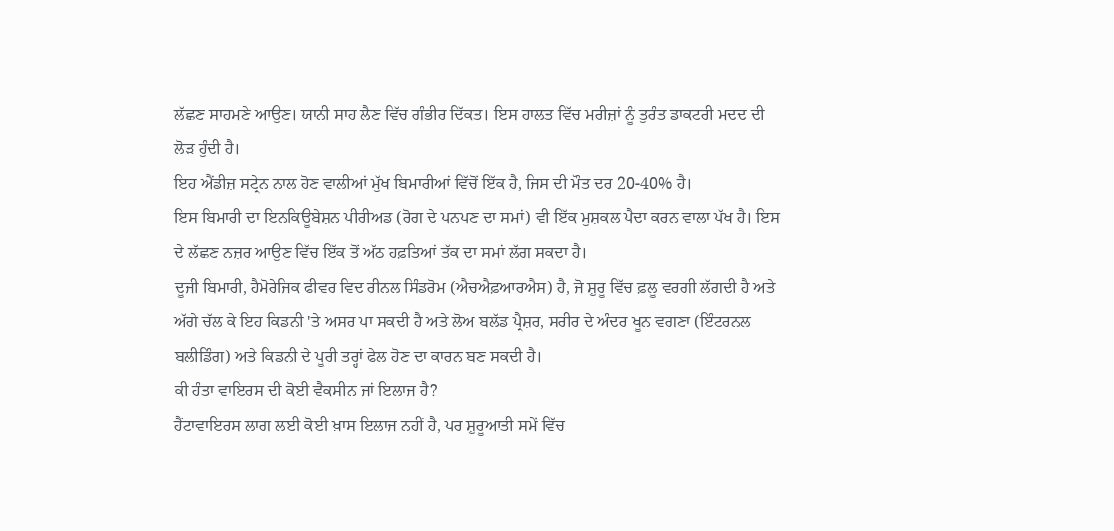ਲੱਛਣ ਸਾਹਮਣੇ ਆਉਣ। ਯਾਨੀ ਸਾਹ ਲੈਣ ਵਿੱਚ ਗੰਭੀਰ ਦਿੱਕਤ। ਇਸ ਹਾਲਤ ਵਿੱਚ ਮਰੀਜ਼ਾਂ ਨੂੰ ਤੁਰੰਤ ਡਾਕਟਰੀ ਮਦਦ ਦੀ ਲੋੜ ਹੁੰਦੀ ਹੈ।
ਇਹ ਐਂਡੀਜ਼ ਸਟ੍ਰੇਨ ਨਾਲ ਹੋਣ ਵਾਲੀਆਂ ਮੁੱਖ ਬਿਮਾਰੀਆਂ ਵਿੱਚੋਂ ਇੱਕ ਹੈ, ਜਿਸ ਦੀ ਮੌਤ ਦਰ 20-40% ਹੈ।
ਇਸ ਬਿਮਾਰੀ ਦਾ ਇਨਕਿਊਬੇਸ਼ਨ ਪੀਰੀਅਡ (ਰੋਗ ਦੇ ਪਨਪਣ ਦਾ ਸਮਾਂ) ਵੀ ਇੱਕ ਮੁਸ਼ਕਲ ਪੈਦਾ ਕਰਨ ਵਾਲਾ ਪੱਖ ਹੈ। ਇਸ ਦੇ ਲੱਛਣ ਨਜ਼ਰ ਆਉਣ ਵਿੱਚ ਇੱਕ ਤੋਂ ਅੱਠ ਹਫ਼ਤਿਆਂ ਤੱਕ ਦਾ ਸਮਾਂ ਲੱਗ ਸਕਦਾ ਹੈ।
ਦੂਜੀ ਬਿਮਾਰੀ, ਹੈਮੋਰੇਜਿਕ ਫੀਵਰ ਵਿਦ ਰੀਨਲ ਸਿੰਡਰੋਮ (ਐਚਐਫ਼ਆਰਐਸ) ਹੈ, ਜੋ ਸ਼ੁਰੂ ਵਿੱਚ ਫ਼ਲੂ ਵਰਗੀ ਲੱਗਦੀ ਹੈ ਅਤੇ ਅੱਗੇ ਚੱਲ ਕੇ ਇਹ ਕਿਡਨੀ 'ਤੇ ਅਸਰ ਪਾ ਸਕਦੀ ਹੈ ਅਤੇ ਲੋਅ ਬਲੱਡ ਪ੍ਰੈਸ਼ਰ, ਸਰੀਰ ਦੇ ਅੰਦਰ ਖੂਨ ਵਗਣਾ (ਇੰਟਰਨਲ ਬਲੀਡਿੰਗ) ਅਤੇ ਕਿਡਨੀ ਦੇ ਪੂਰੀ ਤਰ੍ਹਾਂ ਫੇਲ ਹੋਣ ਦਾ ਕਾਰਨ ਬਣ ਸਕਦੀ ਹੈ।
ਕੀ ਹੰਤਾ ਵਾਇਰਸ ਦੀ ਕੋਈ ਵੈਕਸੀਨ ਜਾਂ ਇਲਾਜ ਹੈ?
ਹੈਂਟਾਵਾਇਰਸ ਲਾਗ ਲਈ ਕੋਈ ਖ਼ਾਸ ਇਲਾਜ ਨਹੀਂ ਹੈ, ਪਰ ਸ਼ੁਰੂਆਤੀ ਸਮੇਂ ਵਿੱਚ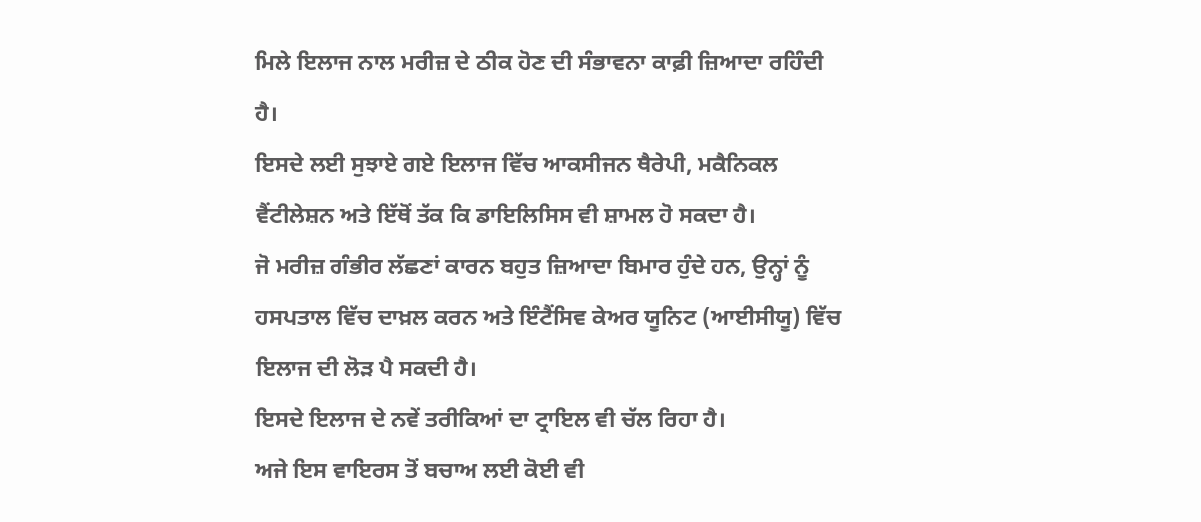ਮਿਲੇ ਇਲਾਜ ਨਾਲ ਮਰੀਜ਼ ਦੇ ਠੀਕ ਹੋਣ ਦੀ ਸੰਭਾਵਨਾ ਕਾਫ਼ੀ ਜ਼ਿਆਦਾ ਰਹਿੰਦੀ ਹੈ।
ਇਸਦੇ ਲਈ ਸੁਝਾਏ ਗਏ ਇਲਾਜ ਵਿੱਚ ਆਕਸੀਜਨ ਥੈਰੇਪੀ, ਮਕੈਨਿਕਲ ਵੈਂਟੀਲੇਸ਼ਨ ਅਤੇ ਇੱਥੋਂ ਤੱਕ ਕਿ ਡਾਇਲਿਸਿਸ ਵੀ ਸ਼ਾਮਲ ਹੋ ਸਕਦਾ ਹੈ।
ਜੋ ਮਰੀਜ਼ ਗੰਭੀਰ ਲੱਛਣਾਂ ਕਾਰਨ ਬਹੁਤ ਜ਼ਿਆਦਾ ਬਿਮਾਰ ਹੁੰਦੇ ਹਨ, ਉਨ੍ਹਾਂ ਨੂੰ ਹਸਪਤਾਲ ਵਿੱਚ ਦਾਖ਼ਲ ਕਰਨ ਅਤੇ ਇੰਟੈਂਸਿਵ ਕੇਅਰ ਯੂਨਿਟ (ਆਈਸੀਯੂ) ਵਿੱਚ ਇਲਾਜ ਦੀ ਲੋੜ ਪੈ ਸਕਦੀ ਹੈ।
ਇਸਦੇ ਇਲਾਜ ਦੇ ਨਵੇਂ ਤਰੀਕਿਆਂ ਦਾ ਟ੍ਰਾਇਲ ਵੀ ਚੱਲ ਰਿਹਾ ਹੈ।
ਅਜੇ ਇਸ ਵਾਇਰਸ ਤੋਂ ਬਚਾਅ ਲਈ ਕੋਈ ਵੀ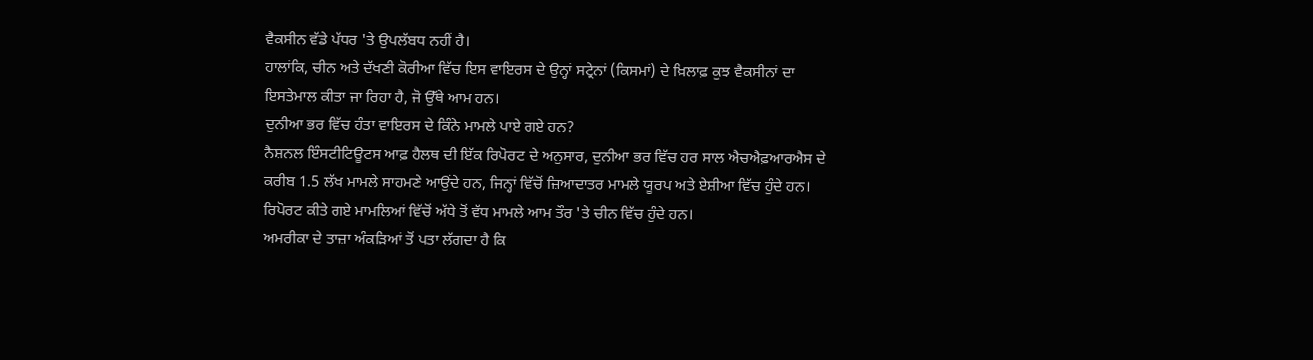ਵੈਕਸੀਨ ਵੱਡੇ ਪੱਧਰ 'ਤੇ ਉਪਲੱਬਧ ਨਹੀਂ ਹੈ।
ਹਾਲਾਂਕਿ, ਚੀਨ ਅਤੇ ਦੱਖਣੀ ਕੋਰੀਆ ਵਿੱਚ ਇਸ ਵਾਇਰਸ ਦੇ ਉਨ੍ਹਾਂ ਸਟ੍ਰੇਨਾਂ (ਕਿਸਮਾਂ) ਦੇ ਖ਼ਿਲਾਫ਼ ਕੁਝ ਵੈਕਸੀਨਾਂ ਦਾ ਇਸਤੇਮਾਲ ਕੀਤਾ ਜਾ ਰਿਹਾ ਹੈ, ਜੋ ਉੱਥੇ ਆਮ ਹਨ।
ਦੁਨੀਆ ਭਰ ਵਿੱਚ ਹੰਤਾ ਵਾਇਰਸ ਦੇ ਕਿੰਨੇ ਮਾਮਲੇ ਪਾਏ ਗਏ ਹਨ?
ਨੈਸ਼ਨਲ ਇੰਸਟੀਟਿਊਟਸ ਆਫ਼ ਹੈਲਥ ਦੀ ਇੱਕ ਰਿਪੋਰਟ ਦੇ ਅਨੁਸਾਰ, ਦੁਨੀਆ ਭਰ ਵਿੱਚ ਹਰ ਸਾਲ ਐਚਐਫ਼ਆਰਐਸ ਦੇ ਕਰੀਬ 1.5 ਲੱਖ ਮਾਮਲੇ ਸਾਹਮਣੇ ਆਉਂਦੇ ਹਨ, ਜਿਨ੍ਹਾਂ ਵਿੱਚੋਂ ਜ਼ਿਆਦਾਤਰ ਮਾਮਲੇ ਯੂਰਪ ਅਤੇ ਏਸ਼ੀਆ ਵਿੱਚ ਹੁੰਦੇ ਹਨ। ਰਿਪੋਰਟ ਕੀਤੇ ਗਏ ਮਾਮਲਿਆਂ ਵਿੱਚੋਂ ਅੱਧੇ ਤੋਂ ਵੱਧ ਮਾਮਲੇ ਆਮ ਤੌਰ 'ਤੇ ਚੀਨ ਵਿੱਚ ਹੁੰਦੇ ਹਨ।
ਅਮਰੀਕਾ ਦੇ ਤਾਜ਼ਾ ਅੰਕੜਿਆਂ ਤੋਂ ਪਤਾ ਲੱਗਦਾ ਹੈ ਕਿ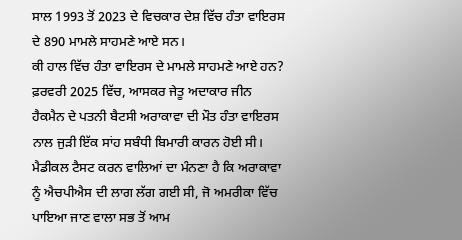ਸਾਲ 1993 ਤੋਂ 2023 ਦੇ ਵਿਚਕਾਰ ਦੇਸ਼ ਵਿੱਚ ਹੰਤਾ ਵਾਇਰਸ ਦੇ 890 ਮਾਮਲੇ ਸਾਹਮਣੇ ਆਏ ਸਨ।
ਕੀ ਹਾਲ ਵਿੱਚ ਹੰਤਾ ਵਾਇਰਸ ਦੇ ਮਾਮਲੇ ਸਾਹਮਣੇ ਆਏ ਹਨ?
ਫ਼ਰਵਰੀ 2025 ਵਿੱਚ, ਆਸਕਰ ਜੇਤੂ ਅਦਾਕਾਰ ਜੀਨ ਹੈਕਮੈਨ ਦੇ ਪਤਨੀ ਬੈਟਸੀ ਅਰਾਕਾਵਾ ਦੀ ਮੌਤ ਹੰਤਾ ਵਾਇਰਸ ਨਾਲ ਜੁੜੀ ਇੱਕ ਸਾਂਹ ਸਬੰਧੀ ਬਿਮਾਰੀ ਕਾਰਨ ਹੋਈ ਸੀ।
ਮੈਡੀਕਲ ਟੈਸਟ ਕਰਨ ਵਾਲਿਆਂ ਦਾ ਮੰਨਣਾ ਹੈ ਕਿ ਅਰਾਕਾਵਾ ਨੂੰ ਐਚਪੀਐਸ ਦੀ ਲਾਗ ਲੱਗ ਗਈ ਸੀ, ਜੋ ਅਮਰੀਕਾ ਵਿੱਚ ਪਾਇਆ ਜਾਣ ਵਾਲਾ ਸਭ ਤੋਂ ਆਮ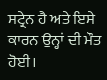ਸਟ੍ਰੇਨ ਹੈ ਅਤੇ ਇਸੇ ਕਾਰਨ ਉਨ੍ਹਾਂ ਦੀ ਮੌਤ ਹੋਈ।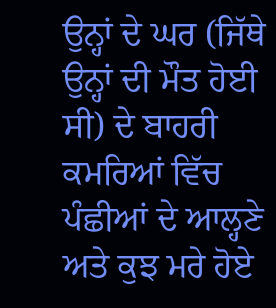ਉਨ੍ਹਾਂ ਦੇ ਘਰ (ਜਿੱਥੇ ਉਨ੍ਹਾਂ ਦੀ ਮੌਤ ਹੋਈ ਸੀ) ਦੇ ਬਾਹਰੀ ਕਮਰਿਆਂ ਵਿੱਚ ਪੰਛੀਆਂ ਦੇ ਆਲ੍ਹਣੇ ਅਤੇ ਕੁਝ ਮਰੇ ਹੋਏ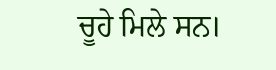ਚੂਹੇ ਮਿਲੇ ਸਨ।